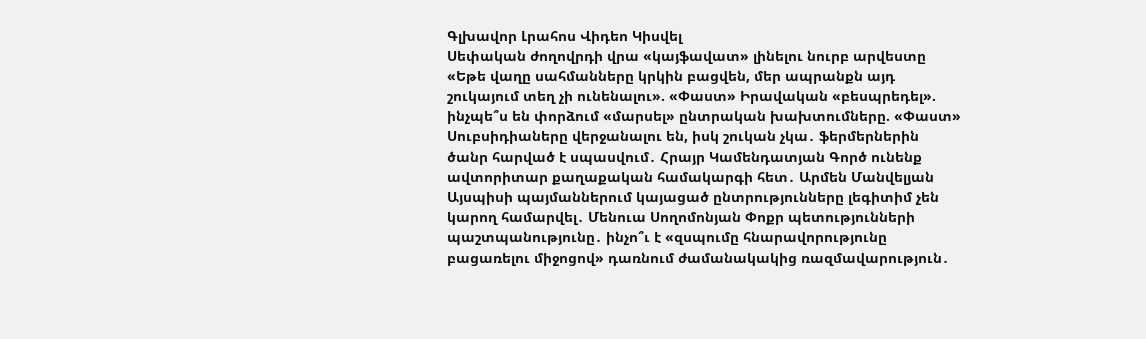Գլխավոր Լրահոս Վիդեո Կիսվել
Սեփական ժողովրդի վրա «կայֆավատ» լինելու նուրբ արվեստը «Եթե վաղը սահմանները կրկին բացվեն, մեր ապրանքն այդ շուկայում տեղ չի ունենալու». «Փաստ» Իրավական «բեսպրեդել». ինչպե՞ս են փորձում «մարսել» ընտրական խախտումները. «Փաստ» Սուբսիդիաները վերջանալու են, իսկ շուկան չկա․ ֆերմերներին ծանր հարված է սպասվում․ Հրայր Կամենդատյան Գործ ունենք ավտորիտար քաղաքական համակարգի հետ․ Արմեն Մանվելյան Այսպիսի պայմաններում կայացած ընտրությունները լեգիտիմ չեն կարող համարվել․ Մենուա Սողոմոնյան Փոքր պետությունների պաշտպանությունը․ ինչո՞ւ է «զսպումը հնարավորությունը բացառելու միջոցով» դառնում ժամանակակից ռազմավարություն․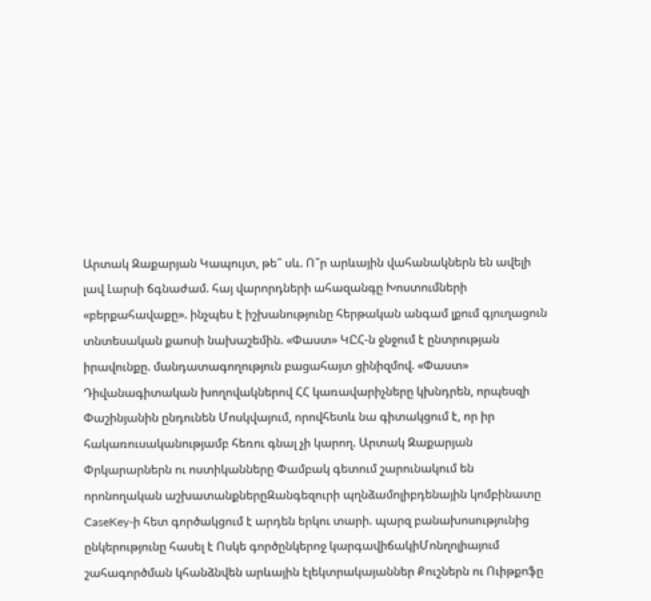Արտակ Զաքարյան Կապույտ, թե՞ սև. Ո՞ր արևային վահանակներն են ավելի լավ Լարսի ճգնաժամ. հայ վարորդների ահազանգը Խոստումների «բերքահավաքը». ինչպես է իշխանությունը հերթական անգամ լքում գյուղացուն տնտեսական քաոսի նախաշեմին. «Փաստ» ԿԸՀ-ն ջնջում է ընտրության իրավունքը. մանդատագողություն բացահայտ ցինիզմով. «Փաստ» Դիվանագիտական խողովակներով ՀՀ կառավարիչները կխնդրեն, որպեսզի Փաշինյանին ընդունեն Մոսկվայում, որովհետև նա գիտակցում է, որ իր հակառուսականությամբ հեռու գնալ չի կարող. Արտակ Զաքարյան
Փրկարարներն ու ոստիկանները Փամբակ գետում շարունակում են որոնողական աշխատանքներըԶանգեզուրի պղնձամոլիբդենային կոմբինատը CaseKey-ի հետ գործակցում է արդեն երկու տարի. պարզ բանախոսությունից ընկերությունը հասել է Ոսկե գործընկերոջ կարգավիճակիՄոնղոլիայում շահագործման կհանձնվեն արևային էլեկտրակայաններ Քուշներն ու Ուիթքոֆը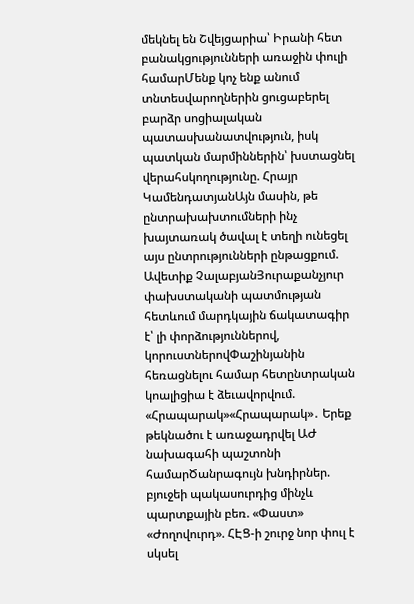մեկնել են Շվեյցարիա՝ Իրանի հետ բանակցությունների առաջին փուլի համարՄենք կոչ ենք անում տնտեսվարողներին ցուցաբերել բարձր սոցիալական պատասխանատվություն, իսկ պատկան մարմիններին՝ խստացնել վերահսկողությունը. Հրայր ԿամենդատյանԱյն մասին, թե ընտրախախտումների ինչ խայտառակ ծավալ է տեղի ունեցել այս ընտրությունների ընթացքում. Ավետիք ՉալաբյանՅուրաքանչյուր փախստականի պատմության հետևում մարդկային ճակատագիր է՝ լի փորձություններով, կորուստներովՓաշինյանին հեռացնելու համար հետընտրական կոալիցիա է ձեւավորվում. «Հրապարակ»«Հրապարակ»․ Երեք թեկնածու է առաջադրվել ԱԺ նախագահի պաշտոնի համարԾանրագույն խնդիրներ. բյուջեի պակասուրդից մինչև պարտքային բեռ. «Փաստ» «Ժողովուրդ». ՀԷՑ-ի շուրջ նոր փուլ է սկսել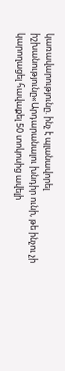կառավարությունը. ինչ է պլանավորել իշխանությունը«Արդարանալու խնդիր ունի, թե ինչու չի կարողացել հավաքել 50 տոկոսից ավելի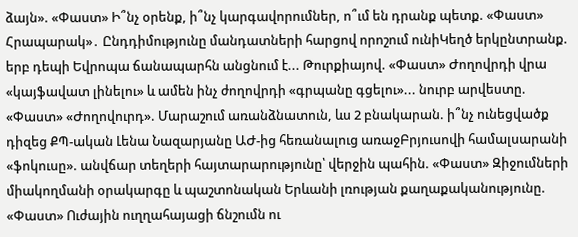ձայն». «Փաստ» Ի՞նչ օրենք, ի՞նչ կարգավորումներ, ո՞ւմ են դրանք պետք. «Փաստ» Հրապարակ»․ Ընդդիմությունը մանդատների հարցով որոշում ունիԿեղծ երկընտրանք. երբ դեպի Եվրոպա ճանապարհն անցնում է... Թուրքիայով. «Փաստ» Ժողովրդի վրա «կայֆավատ լինելու» և ամեն ինչ ժողովրդի «գրպանը գցելու»... նուրբ արվեստը. «Փաստ» «Ժողովուրդ». Մարաշում առանձնատուն, ևս 2 բնակարան. ի՞նչ ունեցվածք դիզեց ՔՊ-ական Լենա Նազարյանը ԱԺ-ից հեռանալուց առաջԲրյուսովի համալսարանի «ֆոկուսը». անվճար տեղերի հայտարարությունը՝ վերջին պահին. «Փաստ» Զիջումների միակողմանի օրակարգը և պաշտոնական Երևանի լռության քաղաքականությունը. «Փաստ» Ուժային ուղղահայացի ճնշումն ու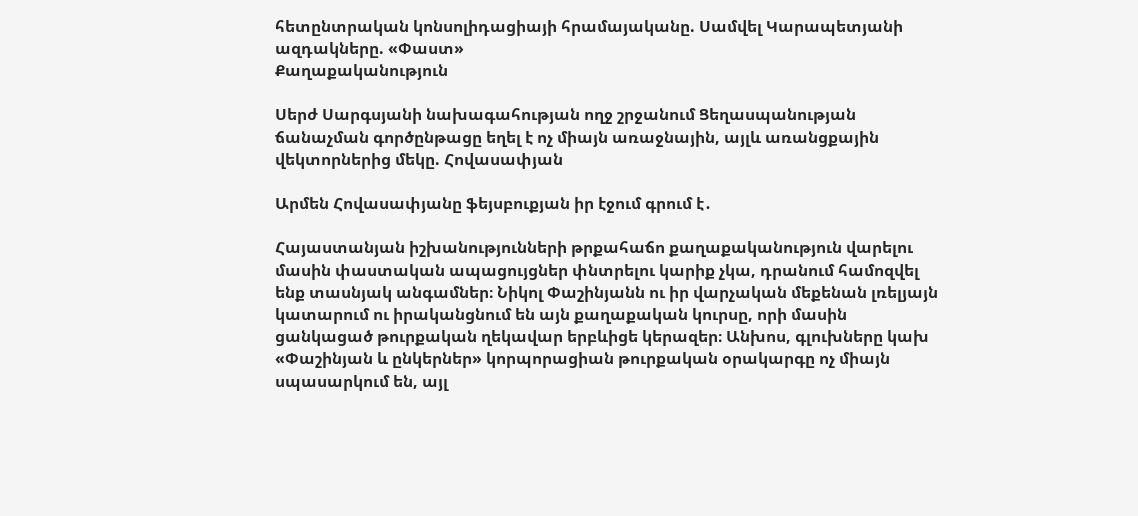հետընտրական կոնսոլիդացիայի հրամայականը. Սամվել Կարապետյանի ազդակները. «Փաստ»
Քաղաքականություն

Սերժ Սարգսյանի նախագահության ողջ շրջանում Ցեղասպանության ճանաչման գործընթացը եղել է ոչ միայն առաջնային, այլև առանցքային վեկտորներից մեկը. Հովասափյան

Արմեն Հովասափյանը ֆեյսբուքյան իր էջում գրում է․

Հայաստանյան իշխանությունների թրքահաճո քաղաքականություն վարելու մասին փաստական ապացույցներ փնտրելու կարիք չկա, դրանում համոզվել ենք տասնյակ անգամներ։ Նիկոլ Փաշինյանն ու իր վարչական մեքենան լռելյայն կատարում ու իրականցնում են այն քաղաքական կուրսը, որի մասին ցանկացած թուրքական ղեկավար երբևիցե կերազեր։ Անխոս, գլուխները կախ «Փաշինյան և ընկերներ» կորպորացիան թուրքական օրակարգը ոչ միայն սպասարկում են, այլ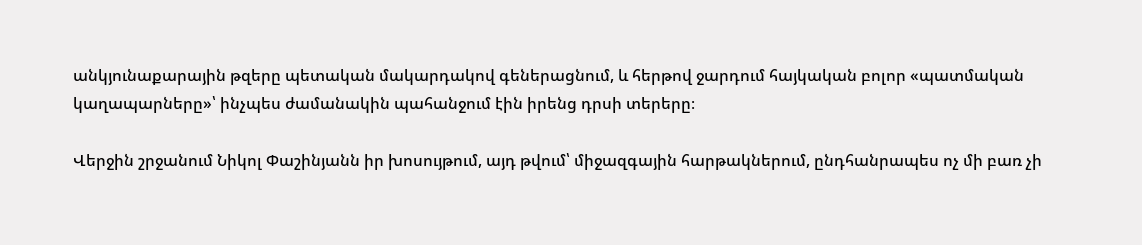անկյունաքարային թզերը պետական մակարդակով գեներացնում, և հերթով ջարդում հայկական բոլոր «պատմական կաղապարները»՝ ինչպես ժամանակին պահանջում էին իրենց դրսի տերերը։

Վերջին շրջանում Նիկոլ Փաշինյանն իր խոսույթում, այդ թվում՝ միջազգային հարթակներում, ընդհանրապես ոչ մի բառ չի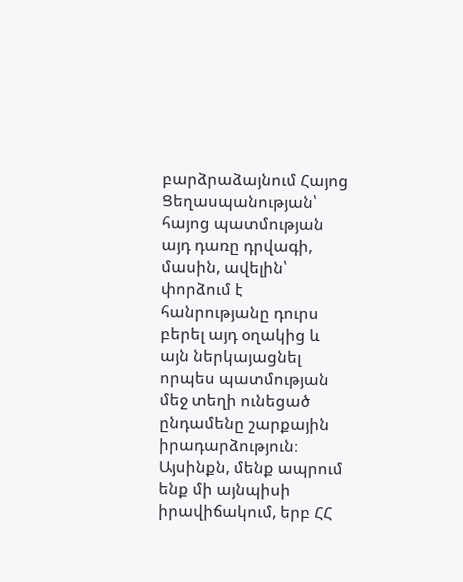բարձրաձայնում Հայոց Ցեղասպանության՝ հայոց պատմության այդ դառը դրվագի, մասին, ավելին՝ փորձում է հանրությանը դուրս բերել այդ օղակից և այն ներկայացնել որպես պատմության մեջ տեղի ունեցած ընդամենը շարքային իրադարձություն։ Այսինքն, մենք ապրում ենք մի այնպիսի իրավիճակում, երբ ՀՀ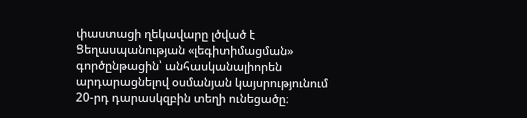փաստացի ղեկավարը լծված է Ցեղասպանության «լեգիտիմացման» գործընթացին՝ անհասկանալիորեն արդարացնելով օսմանյան կայսրությունում 20-րդ դարասկզբին տեղի ունեցածը։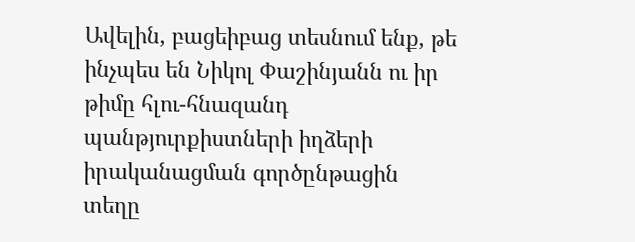Ավելին, բացեիբաց տեսնում ենք, թե ինչպես են Նիկոլ Փաշինյանն ու իր թիմը հլու-հնազանդ պանթյուրքիստների իղձերի իրականացման գործընթացին տեղը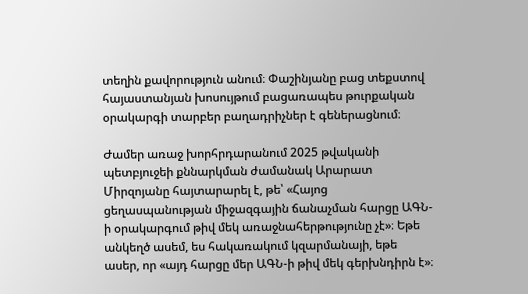տեղին քավորություն անում։ Փաշինյանը բաց տեքստով հայաստանյան խոսույթում բացառապես թուրքական օրակարգի տարբեր բաղադրիչներ է գեներացնում։

Ժամեր առաջ խորհրդարանում 2025 թվականի պետբյուջեի քննարկման ժամանակ Արարատ Միրզոյանը հայտարարել է, թե՝ «Հայոց ցեղասպանության միջազգային ճանաչման հարցը ԱԳՆ-ի օրակարգում թիվ մեկ առաջնահերթությունը չէ»։ Եթե անկեղծ ասեմ, ես հակառակում կզարմանայի, եթե ասեր, որ «այդ հարցը մեր ԱԳՆ-ի թիվ մեկ գերխնդիրն է»։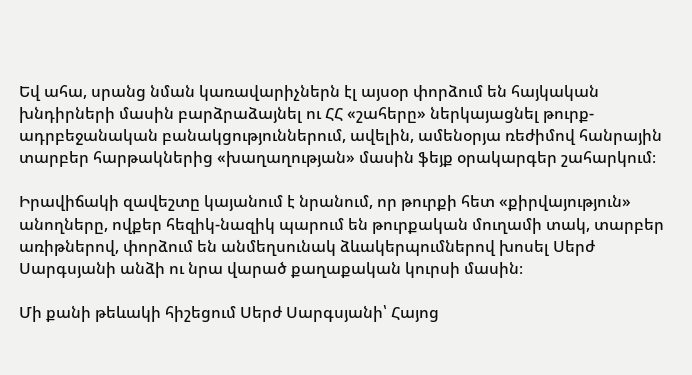Եվ ահա, սրանց նման կառավարիչներն էլ այսօր փորձում են հայկական խնդիրների մասին բարձրաձայնել ու ՀՀ «շահերը» ներկայացնել թուրք-ադրբեջանական բանակցություններում, ավելին, ամենօրյա ռեժիմով հանրային տարբեր հարթակներից «խաղաղության» մասին ֆեյք օրակարգեր շահարկում։

Իրավիճակի զավեշտը կայանում է նրանում, որ թուրքի հետ «քիրվայություն» անողները, ովքեր հեզիկ-նազիկ պարում են թուրքական մուղամի տակ, տարբեր առիթներով, փորձում են անմեղսունակ ձևակերպումներով խոսել Սերժ Սարգսյանի անձի ու նրա վարած քաղաքական կուրսի մասին։

Մի քանի թեևակի հիշեցում Սերժ Սարգսյանի՝ Հայոց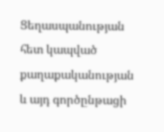Ցեղասպանության հետ կապված քաղաքականության և այդ գործընթացի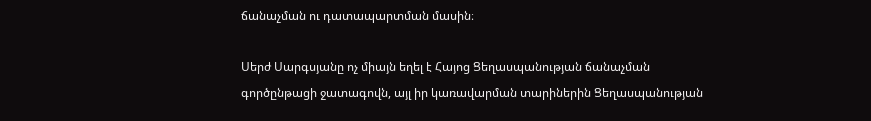ճանաչման ու դատապարտման մասին։

Սերժ Սարգսյանը ոչ միայն եղել է Հայոց Ցեղասպանության ճանաչման գործընթացի ջատագովն, այլ իր կառավարման տարիներին Ցեղասպանության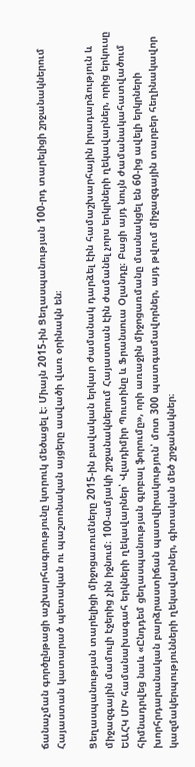ճանաչման գործընթացի աշխարհագրությունը կտրուկ մեծացել է։ Միայն 2015-ին Ցեղասպանության 100-րդ տարելիցի շրջանակներում Հայաստան կատարած պետական ու պաշտոնական այցերը ասվածի վառ օրինակն են։

Ցեղասպանության տարելիցի միջոցառումները 2015-ին բավական երկար ժամանակ դարձել էին համաշխարհային իրադարձություն և միջազգային մամուլի էջերից չին իջնում։ 100-ամյակի շրջանակներում Հայաստան էին ժամանել չորս երկրների ղեկավարներ, որից երկուսը ԵԱՀԿ ՄԽ համանախագահ երկների ղեկավարներ՝ Վլադիմիր Պուտինը և Ֆրանսուա Օլանդը։ Բացի այդ նույն ժամանակահատվածում հիմնադրվեց նաև «Ընդդեմ ցեղասպանության գլոբալ ֆորումը», որի առաջին միջոցառմանը մասնակցել են 60-ից ավելի երկրների խորհրդարանական բարձրաստիճան պատվիրակություն՝ մոտ 300 պատգամավորներ, այդ թվում միջազգային տարբեր հեղինակավոր կազմակերպությունների ղեկավարներ, գիտական մեծ շրջանակներ։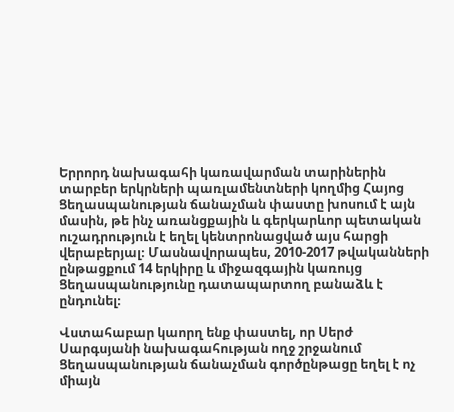Երրորդ նախագահի կառավարման տարիներին տարբեր երկրների պառլամենտների կողմից Հայոց Ցեղասպանության ճանաչման փաստը խոսում է այն մասին, թե ինչ առանցքային և գերկարևոր պետական ուշադրություն է եղել կենտրոնացված այս հարցի վերաբերյալ։ Մասնավորապես, 2010-2017 թվականների ընթացքում 14 երկիրը և միջազգային կառույց Ցեղասպանությունը դատապարտող բանաձև է ընդունել։

Վստահաբար կաորղ ենք փաստել, որ Սերժ Սարգսյանի նախագահության ողջ շրջանում Ցեղասպանության ճանաչման գործընթացը եղել է ոչ միայն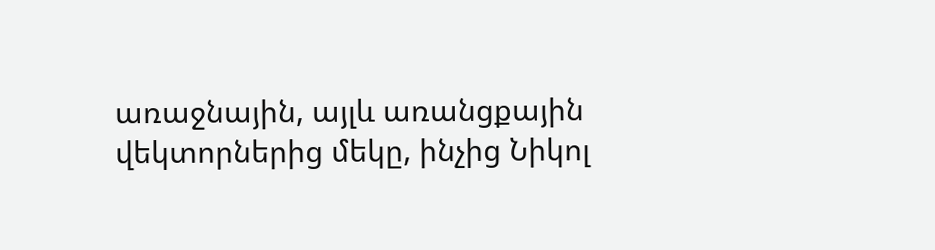առաջնային, այլև առանցքային վեկտորներից մեկը, ինչից Նիկոլ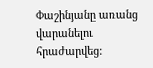Փաշինյանը առանց վարանելու հրաժարվեց: